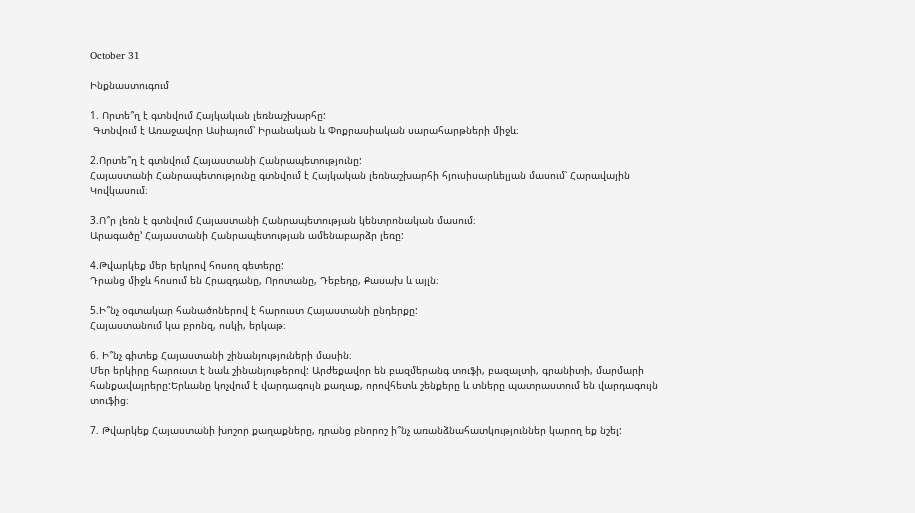October 31

Ինքնաստուգում

1. Որտե՞ղ է գտնվում Հայկական լեռնաշխարհը:
 Գտնվում է Առաջավոր Ասիայում՝ Իրանական և Փոքրասիական սարահարթների միջև։

2.Որտե՞ղ է գտնվում Հայաստանի Հանրապետությունը:
Հայաստանի Հանրապետությունը գտնվում է Հայկական լեռնաշխարհի հյուսիսարևելյան մասում՝ Հարավային Կովկասում։

3.Ո՞ր լեռն է գտնվում Հայաստանի Հանրապետության կենտրոնական մասում։
Արագածը’ Հայաստանի Հանրապետության ամենաբարձր լեռը:

4.Թվարկեք մեր երկրով հոսող գետերը:
Դրանց միջև հոսում են Հրազդանը, Որոտանը, Դեբեդը, Քասախ և այլն։

5.Ի՞նչ օգտակար հանածոներով է հարուստ Հայաստանի ընդերքը:
Հայաստանում կա բրոնզ, ոսկի, երկաթ։

6. Ի՞նչ գիտեք Հայաստանի շինանյություների մասին։
Մեր երկիրը հարուստ է նաև շինանյութերով: Արժեքավոր են բազմերանգ տուֆի, բազալտի, գրանիտի, մարմարի հանքավայրերը:Երևանը կոչվում է վարդագույն քաղաք, որովհետև շենքերը և տները պատրաստում են վարդագույն տուֆից։

7. Թվարկեք Հայաստանի խոշոր քաղաքները, դրանց բնորոշ ի՞նչ առանձնահատկություններ կարող եք նշել: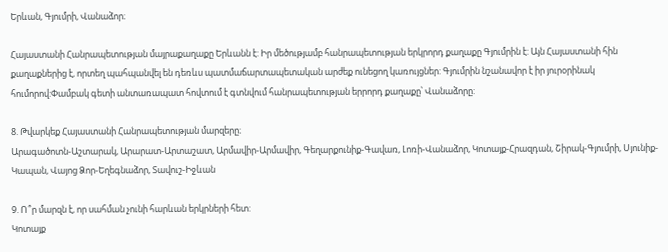Երևան, Գյումրի, Վանաձոր։

Հայաստանի Հանրապետության մայրաքաղաքը Երևանն է: Իր մեծությամբ հանրապետության երկրորդ քաղաքը Գյումրին է: Այն Հայաստանի հին քաղաքներից է, որտեղ պահպանվել են դեռևս պատմաճարտապետական արժեք ունեցող կառույցներ: Գյումրին նշանավոր է իր յուրօրինակ հումորով:Փամբակ գետի անտառապատ հովտում է գտնվում հանրապետության երրորդ քաղաքը՝ Վանաձորը:

8. Թվարկեք Հայաստանի Հանրապետության մարզերը։
Արագածոտն-Աշտարակ, Արարատ-Արտաշատ, Արմավիր-Արմավիր, Գեղարքունիք-Գավառ, Լոռի-Վանաձոր, Կոտայք-Հրազդան, Շիրակ-Գյումրի, Սյունիք-Կապան, Վայոց Ձոր-Եղեգնաձոր, Տավուշ-Իջևան

9. Ո՞ր մարզն է, որ սահման չունի հարևան երկրների հետ:
Կոտայք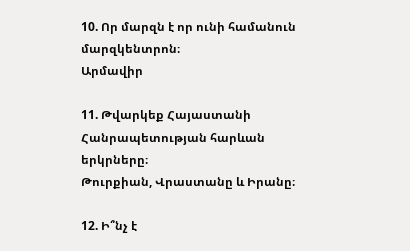10. Որ մարզն է որ ունի համանուն մարզկենտրոն։
Արմավիր

11. Թվարկեք Հայաստանի Հանրապետության հարևան երկրները։
Թուրքիան, Վրաստանը և Իրանը։

12. Ի՞նչ է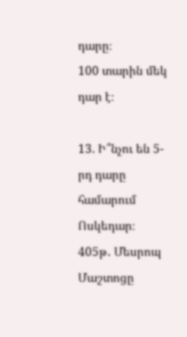դարը։
100 տարին մեկ դար է։

13. Ի՞նչու են 5-րդ դարը համարում Ոսկեդար։
405թ․ Մեսրոպ Մաշտոցը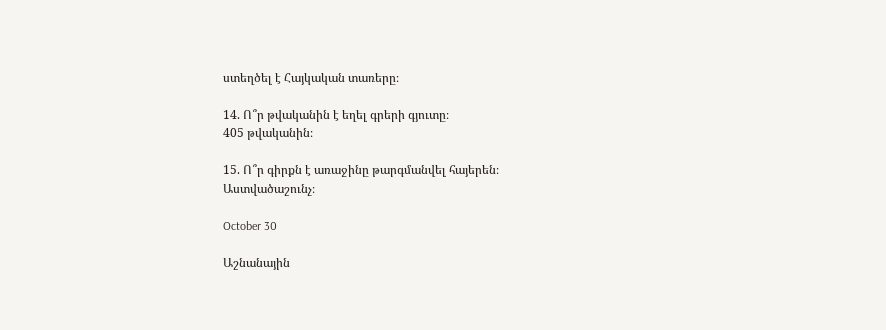ստեղծել է Հայկական տառերը։

14. Ո՞ր թվականին է եղել գրերի գյուտը։
405 թվականին։

15. Ո՞ր գիրքն է առաջինը թարգմանվել հայերեն։
Աստվածաշունչ։

October 30

Աշնանային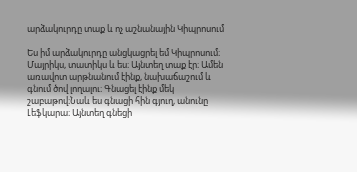արձակուրդը տաք և ոչ աշնանային Կիպրոսում

Ես իմ արձակուրդը անցկացրել եմ Կիպրոսում։ Մայրիկս, տատիկս և ես։ Այնտեղ տաք էր։ Ամեն առավոտ արթնանում էինք, նախաճաշում և գնում ծով լողալու։ Գնացել էինք մեկ շաբաթով։Նաև ես գնացի հին գյուղ, անունը Լեֆկարա։ Այնտեղ գնեցի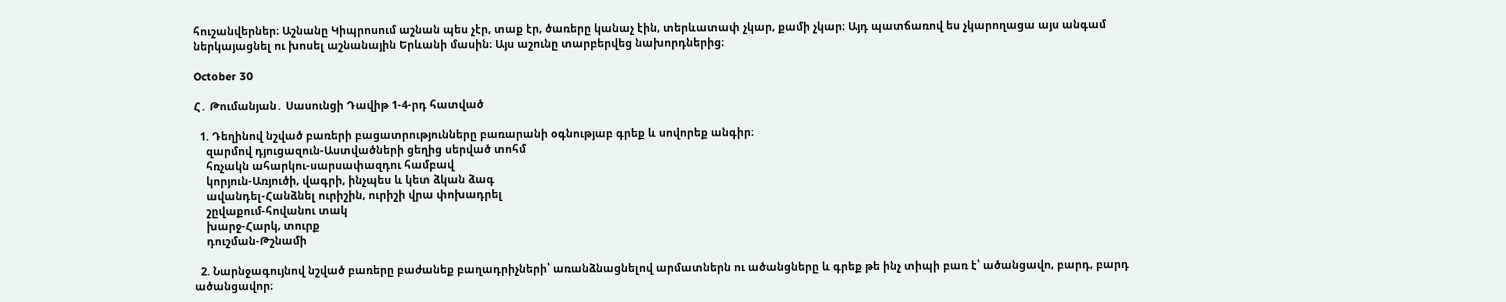հուշանվերներ։ Աշնանը Կիպրոսում աշնան պես չէր, տաք էր, ծառերը կանաչ էին, տերևատափ չկար, քամի չկար։ Այդ պատճառով ես չկարողացա այս անգամ ներկայացնել ու խոսել աշնանային Երևանի մասին։ Այս աշունը տարբերվեց նախորդներից։

October 30

Հ․ Թումանյան․ Սասունցի Դավիթ 1-4-րդ հատված

  1. Դեղինով նշված բառերի բացատրությունները բառարանի օգնությաբ գրեք և սովորեք անգիր։
    զարմով դյուցազուն-Աստվածների ցեղից սերված տոհմ
    հռչակն ահարկու-սարսափազդու համբավ
    կորյուն-Առյուծի, վագրի, ինչպես և կետ ձկան ձագ
    ավանդել-Հանձնել ուրիշին, ուրիշի վրա փոխադրել
    շըվաքում-հովանու տակ
    խարջ-Հարկ, տուրք
    դուշման-Թշնամի

  2. Նարնջագույնով նշված բառերը բաժանեք բաղադրիչների՝ առանձնացնելով արմատներն ու ածանցները և գրեք թե ինչ տիպի բառ է՝ ածանցավո, բարդ, բարդ ածանցավոր։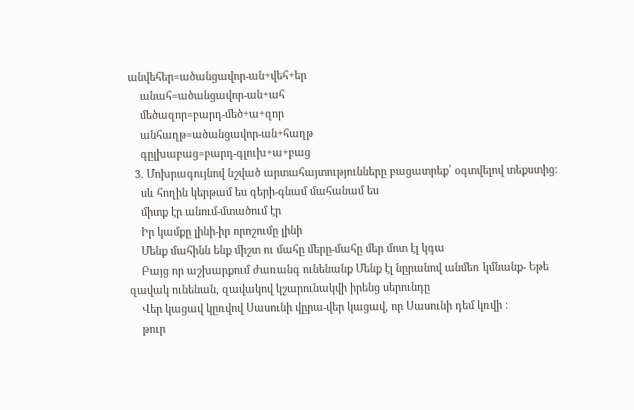անվեհեր=ածանցավոր-ան+վեհ+եր
    անահ=ածանցավոր-ան+ահ
    մեծազոր=բարդ-մեծ+ա+զոր
    անհաղթ=ածանցավոր-ան+հաղթ
    գըլխաբաց=բարդ-գլուխ+ա+բաց
  3. Մոխրագույնով նշված արտահայտությունները բացատրեք՝ օգտվելով տեքստից։
    սև հողին կերթամ ես գերի-գնամ մահանամ ես
    միտք էր անում-մտածում էր
    Իր կամքը լինի-իր որոշումը լինի
    Մենք մահինն ենք միշտ ու մահը մերը-մահը մեր մոտ էլ կգա
    Բայց որ աշխարքում ժառանգ ունենանք Մենք էլ նըրանով անմեռ կմնանք- Եթե զավակ ունենան, զավակով կշարունակվի իրենց սերունդը
    Վեր կացավ կըռվով Սասունի վըրա-վեր կացավ, որ Սասունի դեմ կռվի ։
    թուր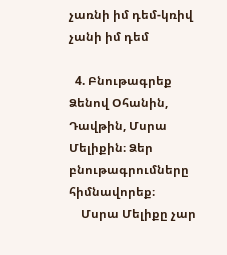չառնի իմ դեմ-կռիվ չանի իմ դեմ

  4. Բնութագրեք Ձենով Օհանին, Դավթին, Մսրա Մելիքին։ Ձեր բնութագրումները հիմնավորեք։
    Մսրա Մելիքը չար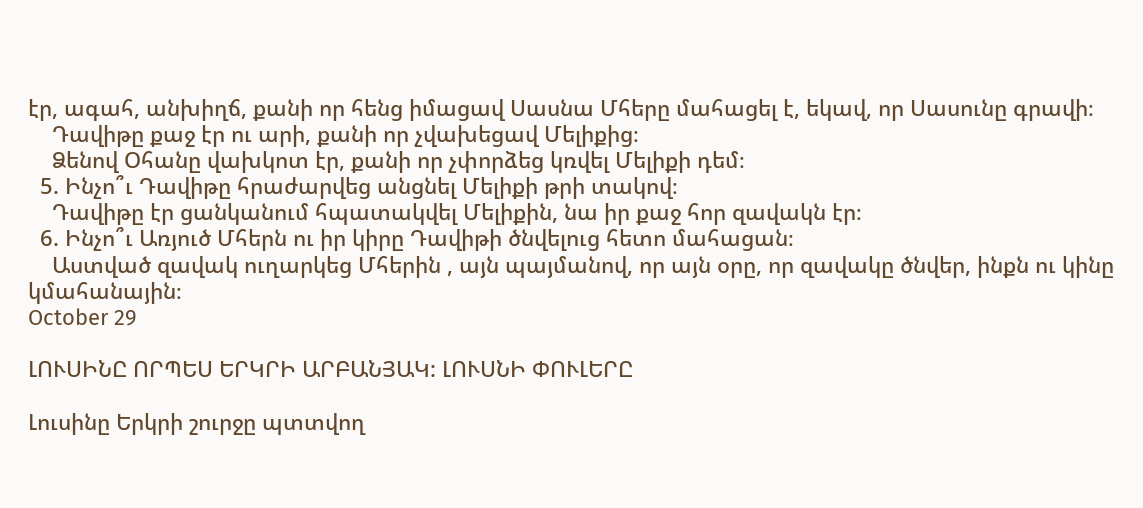էր, ագահ, անխիղճ, քանի որ հենց իմացավ Սասնա Մհերը մահացել է, եկավ, որ Սասունը գրավի։
    Դավիթը քաջ էր ու արի, քանի որ չվախեցավ Մելիքից։
    Ձենով Օհանը վախկոտ էր, քանի որ չփորձեց կռվել Մելիքի դեմ։
  5. Ինչո՞ւ Դավիթը հրաժարվեց անցնել Մելիքի թրի տակով։
    Դավիթը էր ցանկանում հպատակվել Մելիքին, նա իր քաջ հոր զավակն էր։
  6. Ինչո՞ւ Առյուծ Մհերն ու իր կիրը Դավիթի ծնվելուց հետո մահացան։
    Աստված զավակ ուղարկեց Մհերին , այն պայմանով, որ այն օրը, որ զավակը ծնվեր, ինքն ու կինը կմահանային։
October 29

ԼՈՒՍԻՆԸ ՈՐՊԵՍ ԵՐԿՐԻ ԱՐԲԱՆՅԱԿ: ԼՈՒՍՆԻ ՓՈՒԼԵՐԸ

Լուսինը Երկրի շուրջը պտտվող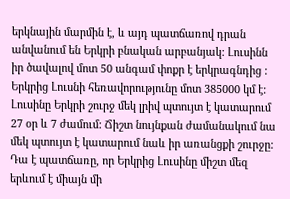երկնային մարմին է, և այդ պատճառով դրան անվանում են Երկրի բնական արբանյակ: Լուսինն  իր ծավալով մոտ 50 անգամ փոքր է երկրագնդից : Երկրից Լուսնի հեռավորությունը մոտ 385000 կմ է: Լուսինը Երկրի շուրջ մեկ լրիվ պտույտ է կատարում 27 օր և 7 ժամում: Ճիշտ նույնքան ժամանակում նա մեկ պտույտ է կատարում նաև իր առանցքի շուրջը: Դա է պատճառը, որ Երկրից Լուսինը միշտ մեզ երևում է միայն մի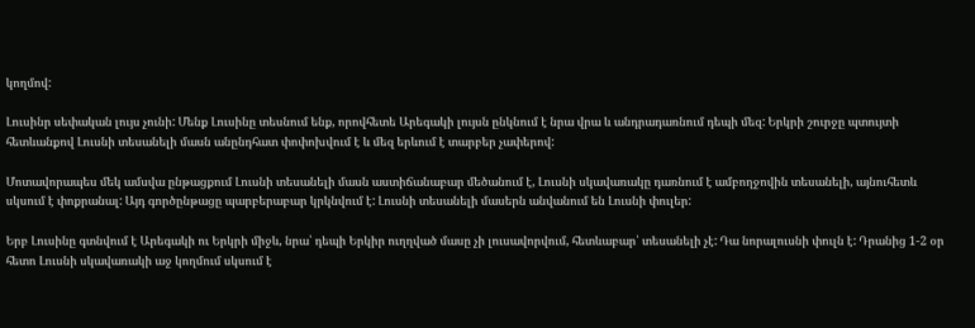կողմով:

Լուսինր սեփական լույս չունի: Մենք Լուսինը տեսնում ենք, որովհետե Արեգակի լույսն ընկնում է նրա վրա և անդրադառնում դեպի մեզ: Երկրի շուրջը պտույտի հետևանքով Լուսնի տեսանելի մասն անընդհատ փոփոխվում է և մեզ երևում է տարբեր չափերով:

Մոտավորապես մեկ ամսվա ընթացքում Լուսնի տեսանելի մասն աստիճանաբար մեծանում է, Լուսնի սկավառակը դառնում է ամբողջովին տեսանելի, այնուհետև սկսում է փոքրանալ: Այդ գործընթացը պարբերաբար կրկնվում է: Լուսնի տեսանելի մասերն անվանում են Լուսնի փուլեր:

Երբ Լուսինը գտնվում է Արեգակի ու Երկրի միջև, նրա՝ դեպի Երկիր ուղղված մասը չի լուսավորվում, հետևաբար՝ տեսանելի չէ: Դա նորալուսնի փուլն է: Դրանից 1-2 օր հետո Լուսնի սկավառակի աջ կողմում սկսում է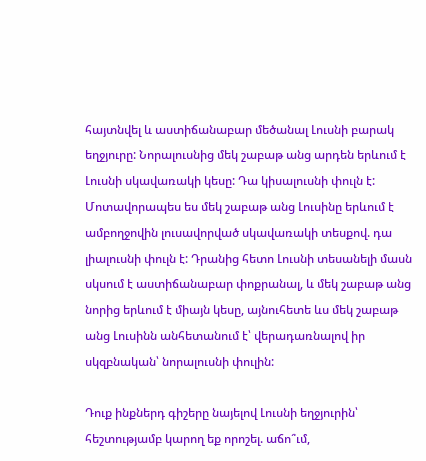հայտնվել և աստիճանաբար մեծանալ Լուսնի բարակ եղջյուրը: Նորալուսնից մեկ շաբաթ անց արդեն երևում է Լուսնի սկավառակի կեսը: Դա կիսալուսնի փուլն է: Մոտավորապես ես մեկ շաբաթ անց Լուսինը երևում է ամբողջովին լուսավորված սկավառակի տեսքով. դա լիալուսնի փուլն է: Դրանից հետո Լուսնի տեսանելի մասն սկսում է աստիճանաբար փոքրանալ, և մեկ շաբաթ անց նորից երևում է միայն կեսը, այնուհետե ևս մեկ շաբաթ անց Լուսինն անհետանում է՝ վերադառնալով իր սկզբնական՝ նորալուսնի փուլին:

Դուք ինքներդ գիշերը նայելով Լուսնի եղջյուրին՝ հեշտությամբ կարող եք որոշել. աճո՞ւմ,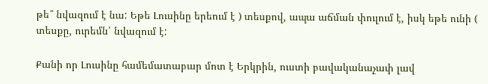թե՞ նվազում է նա: Եթե Լուսինը երեում է ) տեսքով, ապա աճման փուլում է, իսկ եթե ունի ( տեսքը, ուրեմն՝ նվազում է:

Քանի որ Լուսինը համեմատաբար մոտ է Երկրին, ուստի բավականաչափ լավ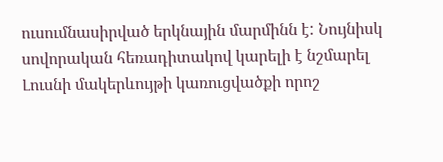ուսումնասիրված երկնային մարմինն է: Նույնիսկ սովորական հեռադիտակով կարելի է նշմարել Լուսնի մակերևույթի կառուցվածքի որոշ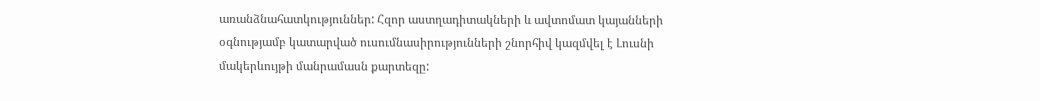առանձնահատկություններ: Հզոր աստղադիտակների և ավտոմատ կայանների օգնությամբ կատարված ուսումնասիրությունների շնորհիվ կազմվել է Լուսնի մակերևույթի մանրամասն քարտեզը: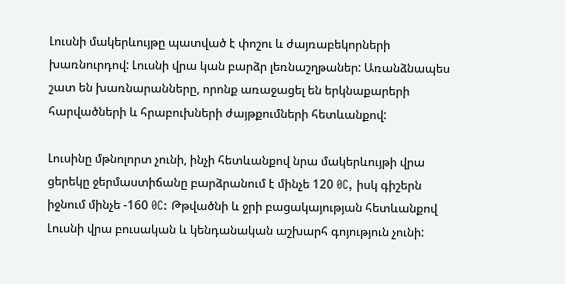Լուսնի մակերևույթը պատված է փոշու և ժայռաբեկորների խառնուրդով: Լուսնի վրա կան բարձր լեռնաշղթաներ: Առանձնապես շատ են խառնարանները, որոնք առաջացել են երկնաքարերի հարվածների և հրաբուխների ժայթքումների հետևանքով:

Լուսինը մթնոլորտ չունի, ինչի հետևանքով նրա մակերևույթի վրա ցերեկը ջերմաստիճանը բարձրանում է մինչե 120 0C, իսկ գիշերն իջնում մինչե -160 0C: Թթվածնի և ջրի բացակայության հետևանքով Լուսնի վրա բուսական և կենդանական աշխարհ գոյություն չունի: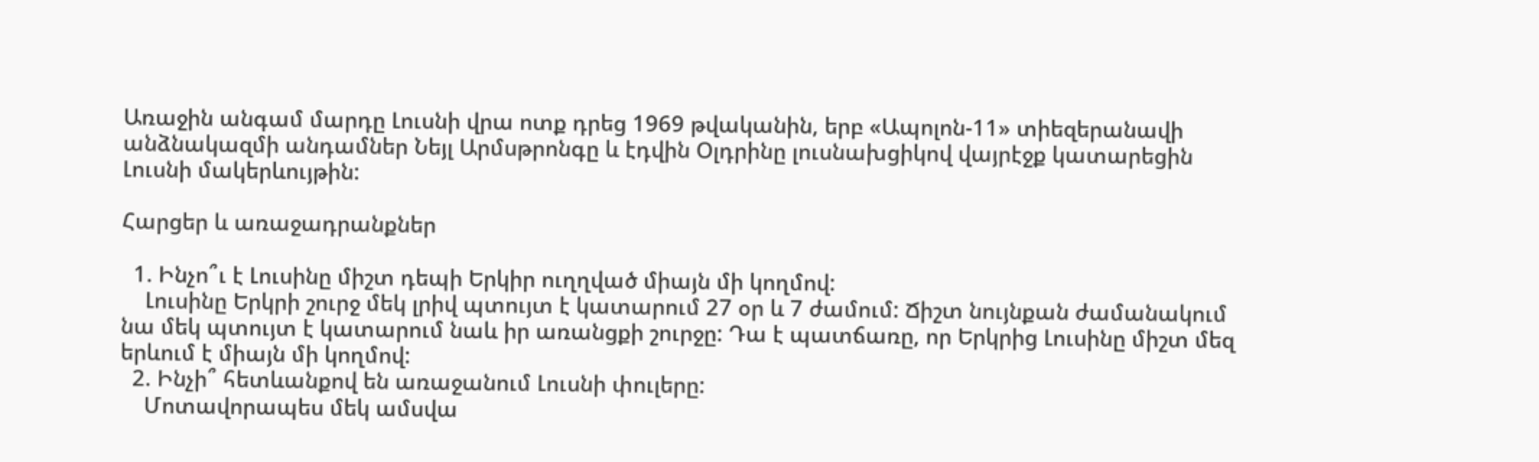Առաջին անգամ մարդը Լուսնի վրա ոտք դրեց 1969 թվականին, երբ «Ապոլոն-11» տիեզերանավի անձնակազմի անդամներ Նեյլ Արմսթրոնգը և էդվին Օլդրինը լուսնախցիկով վայրէջք կատարեցին Լուսնի մակերևույթին:

Հարցեր և առաջադրանքներ

  1. Ինչո՞ւ է Լուսինը միշտ դեպի Երկիր ուղղված միայն մի կողմով:
    Լուսինը Երկրի շուրջ մեկ լրիվ պտույտ է կատարում 27 օր և 7 ժամում: Ճիշտ նույնքան ժամանակում նա մեկ պտույտ է կատարում նաև իր առանցքի շուրջը: Դա է պատճառը, որ Երկրից Լուսինը միշտ մեզ երևում է միայն մի կողմով:
  2. Ինչի՞ հետևանքով են առաջանում Լուսնի փուլերը:
    Մոտավորապես մեկ ամսվա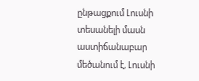ընթացքում Լուսնի տեսանելի մասն աստիճանաբար մեծանում է, Լուսնի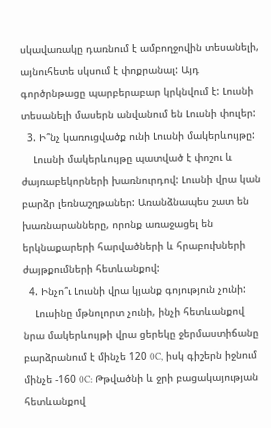սկավառակը դառնում է ամբողջովին տեսանելի, այնուհետե սկսում է փոքրանալ: Այդ գործրնթացը պարբերաբար կրկնվում է: Լուսնի տեսանելի մասերն անվանում են Լուսնի փուլեր:
  3. Ի՞նչ կառուցվածք ունի Լուսնի մակերևույթը:
    Լուսնի մակերևույթը պատված է փոշու և ժայռաբեկորների խառնուրդով: Լուսնի վրա կան բարձր լեռնաշղթաներ: Առանձնապես շատ են խառնարանները, որոնք առաջացել են երկնաքարերի հարվածների և հրաբուխների ժայթքումների հետևանքով:
  4. Ինչո՞ւ Լուսնի վրա կյանք գոյություն չունի:
    Լուսինը մթնոլորտ չունի, ինչի հետևանքով նրա մակերևույթի վրա ցերեկը ջերմաստիճանը բարձրանում է մինչե 120 0C, իսկ գիշերն իջնում մինչե -160 0C: Թթվածնի և ջրի բացակայության հետևանքով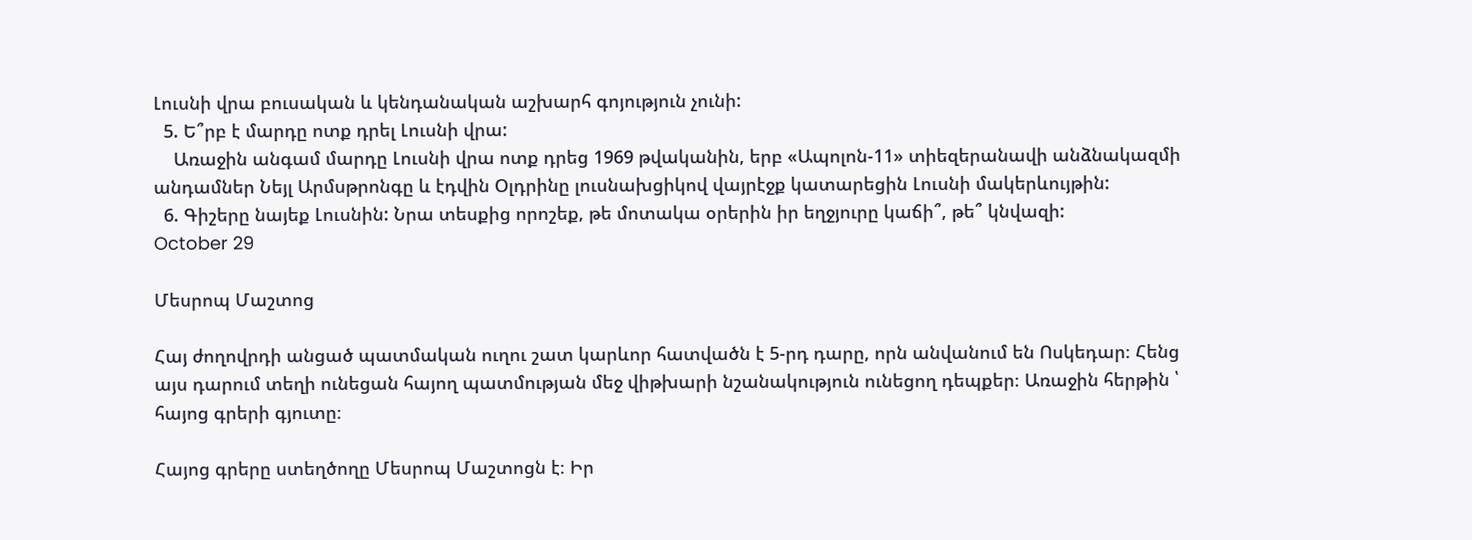Լուսնի վրա բուսական և կենդանական աշխարհ գոյություն չունի:
  5. Ե՞րբ է մարդը ոտք դրել Լուսնի վրա:
    Առաջին անգամ մարդը Լուսնի վրա ոտք դրեց 1969 թվականին, երբ «Ապոլոն-11» տիեզերանավի անձնակազմի անդամներ Նեյլ Արմսթրոնգը և էդվին Օլդրինը լուսնախցիկով վայրէջք կատարեցին Լուսնի մակերևույթին:
  6. Գիշերը նայեք Լուսնին: Նրա տեսքից որոշեք, թե մոտակա օրերին իր եղջյուրը կաճի՞, թե՞ կնվազի:
October 29

Մեսրոպ Մաշտոց

Հայ ժողովրդի անցած պատմական ուղու շատ կարևոր հատվածն է 5-րդ դարը, որն անվանում են Ոսկեդար։ Հենց այս դարում տեղի ունեցան հայող պատմության մեջ վիթխարի նշանակություն ունեցող դեպքեր։ Առաջին հերթին ՝ հայոց գրերի գյուտը։

Հայոց գրերը ստեղծողը Մեսրոպ Մաշտոցն է։ Իր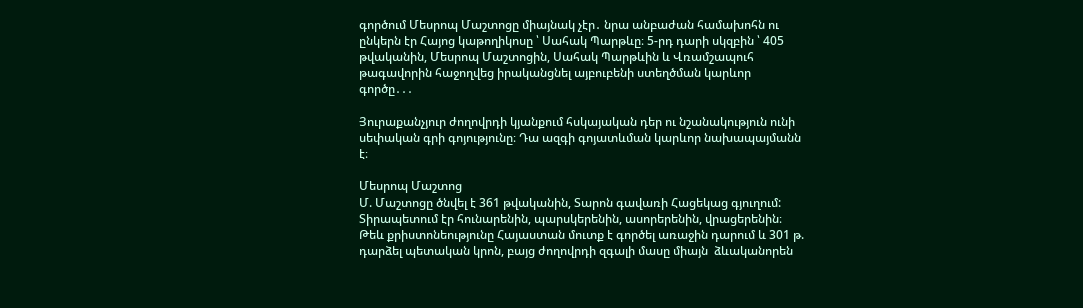գործում Մեսրոպ Մաշտոցը միայնակ չէր․ նրա անբաժան համախոհն ու ընկերն էր Հայոց կաթողիկոսը ՝ Սահակ Պարթևը։ 5-րդ դարի սկզբին ՝ 405 թվականին, Մեսրոպ Մաշտոցին, Սահակ Պարթևին և Վռամշապուհ թագավորին հաջողվեց իրականցնել այբուբենի ստեղծման կարևոր գործը․․․

Յուրաքանչյուր ժողովրդի կյանքում հսկայական դեր ու նշանակություն ունի սեփական գրի գոյությունը։ Դա ազգի գոյատևման կարևոր նախապայմանն է։

Մեսրոպ Մաշտոց
Մ. Մաշտոցը ծնվել է 361 թվականին, Տարոն գավառի Հացեկաց գյուղում: Տիրապետում էր հունարենին, պարսկերենին, ասորերենին, վրացերենին։
Թեև քրիստոնեությունը Հայաստան մուտք է գործել առաջին դարում և 301 թ. դարձել պետական կրոն, բայց ժողովրդի զգալի մասը միայն  ձևականորեն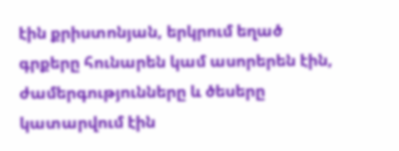էին քրիստոնյան, երկրում եղած  գրքերը հունարեն կամ ասորերեն էին, ժամերգությունները և ծեսերը կատարվում էին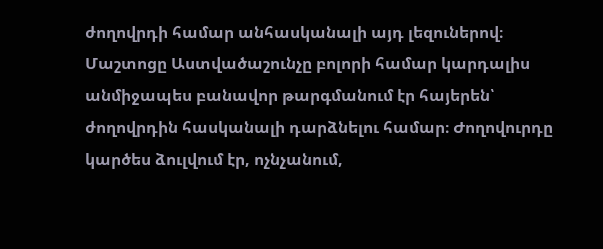ժողովրդի համար անհասկանալի այդ լեզուներով։ Մաշտոցը Աստվածաշունչը բոլորի համար կարդալիս անմիջապես բանավոր թարգմանում էր հայերեն՝ ժողովրդին հասկանալի դարձնելու համար։ Ժողովուրդը կարծես ձուլվում էր, ոչնչանում,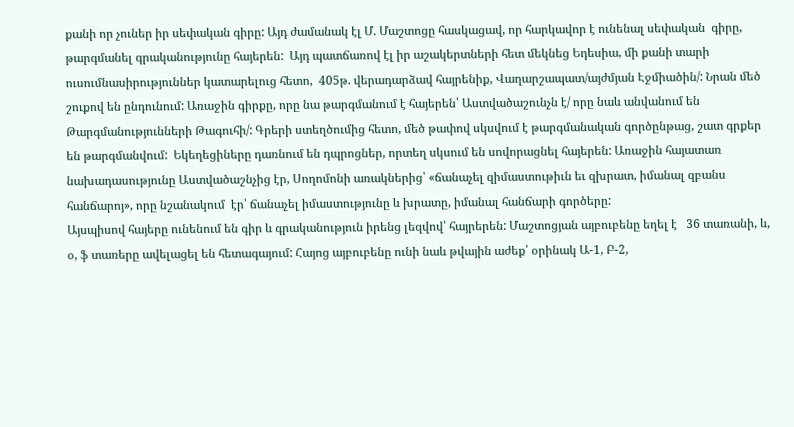քանի որ չուներ իր սեփական գիրը: Այդ ժամանակ էլ Մ. Մաշտոցը հասկացավ, որ հարկավոր է ունենալ սեփական  գիրը, թարգմանել գրականությունը հայերեն:  Այդ պատճառով էլ իր աշակերտների հետ մեկնեց Եդեսիա, մի քանի տարի ուսումնասիրություններ կատարելուց հետո,  405թ. վերադարձավ հայրենիք, Վաղարշապատ/այժմյան Էջմիածին/: Նրան մեծ շուքով են ընդունում: Առաջին գիրքը, որը նա թարգմանում է հայերեն՝ Աստվածաշունչն է/ որը նաև անվանում են Թարգմանությունների Թագուհի/: Գրերի ստեղծումից հետո, մեծ թափով սկսվում է թարգմանական գործընթաց, շատ գրքեր են թարգմանվում:  Եկեղեցիները դառնում են դպրոցներ, որտեղ սկսում են սովորացնել հայերեն: Առաջին հայատառ նախադասությունը Աստվածաշնչից էր, Սողոմոնի առակներից՝ «ճանաչել զիմաստութիւն եւ զխրատ, իմանալ զբանս հանճարոյ», որը նշանակում  էր՝ ճանաչել իմաստությունը և խրատը, իմանալ հանճարի գործերը:
Այսպիսով հայերը ունենում են գիր և գրականություն իրենց լեզվով՝ հայրերեն: Մաշտոցյան այբուբենը եղել է   36 տառանի, և, օ, ֆ տառերը ավելացել են հետագայում: Հայոց այբուբենը ունի նաև թվային աժեք՝ օրինակ Ա-1, Բ-2,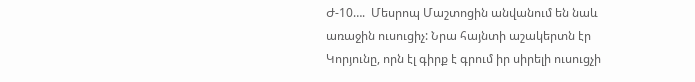Ժ-10….  Մեսրոպ Մաշտոցին անվանում են նաև առաջին ուսուցիչ: Նրա հայնտի աշակերտն էր Կորյունը, որն էլ գիրք է գրում իր սիրելի ուսուցչի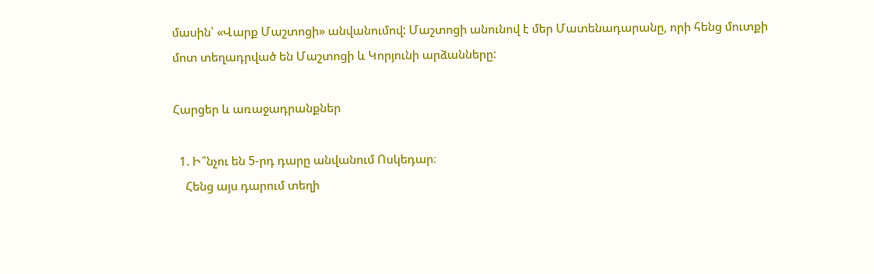մասին՝ «Վարք Մաշտոցի» անվանումով: Մաշտոցի անունով է մեր Մատենադարանը, որի հենց մուտքի մոտ տեղադրված են Մաշտոցի և Կորյունի արձանները:

Հարցեր և առաջադրանքներ

  1. Ի՞նչու են 5-րդ դարը անվանում Ոսկեդար։
    Հենց այս դարում տեղի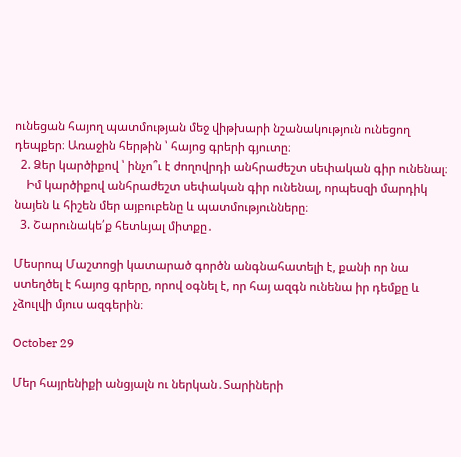ունեցան հայող պատմության մեջ վիթխարի նշանակություն ունեցող դեպքեր։ Առաջին հերթին ՝ հայոց գրերի գյուտը։
  2. Ձեր կարծիքով ՝ ինչո՞ւ է ժողովրդի անհրաժեշտ սեփական գիր ունենալ։
    Իմ կարծիքով անհրաժեշտ սեփական գիր ունենալ, որպեսզի մարդիկ նայեն և հիշեն մեր այբուբենը և պատմությունները։
  3. Շարունակե՛ք հետևյալ միտքը․

Մեսրոպ Մաշտոցի կատարած գործն անգնահատելի է, քանի որ նա ստեղծել է հայոց գրերը, որով օգնել է, որ հայ ազգն ունենա իր դեմքը և չձուլվի մյուս ազգերին։

October 29

Մեր հայրենիքի անցյալն ու ներկան․Տարիների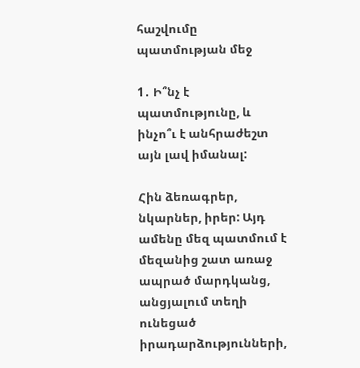հաշվումը պատմության մեջ

1․ Ի՞նչ է պատմությունը, և ինչո՞ւ է անհրաժեշտ այն լավ իմանալ:

Հին ձեռագրեր, նկարներ, իրեր: Այդ ամենը մեզ պատմում է մեզանից շատ առաջ ապրած մարդկանց, անցյալում տեղի ունեցած իրադարձությունների,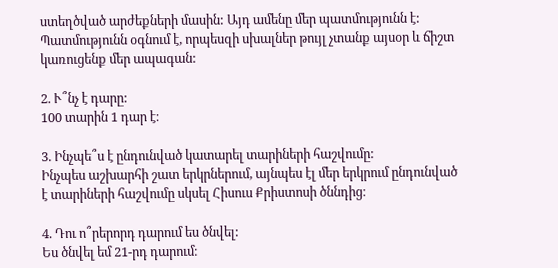ստեղծված արժեքների մասին: Այդ ամենը մեր պատմությունն է: Պատմությունն օգնում է, որպեսզի սխալներ թույլ չտանք այսօր և ճիշտ կառուցենք մեր ապագան:

2. Ւ՞նչ է դարը:
100 տարին 1 դար է։

3. Ինչպե՞ս է ընդունված կատարել տարիների հաշվումը:
Ինչպես աշխարհի շատ երկրներում, այնպես էլ մեր երկրում ընդունված է տարիների հաշվումը սկսել Հիսուս Քրիստոսի ծննդից։

4. Դու ո՞րերորդ դարում ես ծնվել:
Ես ծնվել եմ 21-րդ դարում։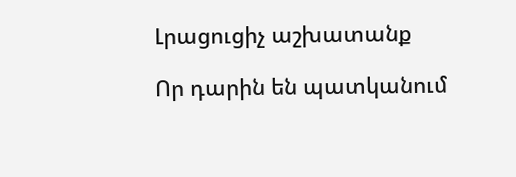Լրացուցիչ աշխատանք

Որ դարին են պատկանում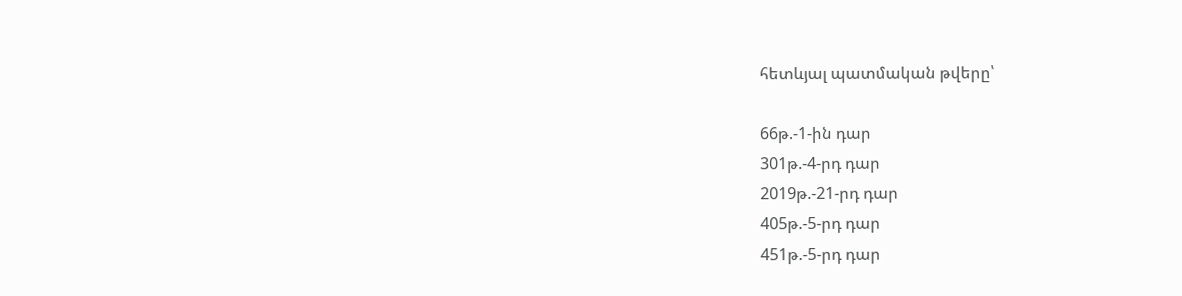հետևյալ պատմական թվերը՝

66թ.-1-ին դար
301թ.-4-րդ դար
2019թ.-21-րդ դար
405թ.-5-րդ դար
451թ.-5-րդ դար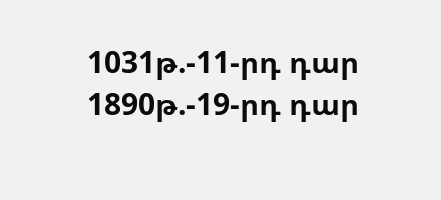1031թ.-11-րդ դար
1890թ.-19-րդ դար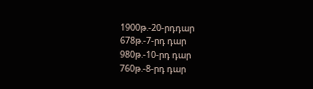1900թ.-20-րդդար
678թ.-7-րդ դար
980թ.-10-րդ դար
760թ.-8-րդ դար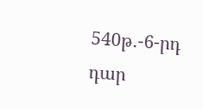540թ.-6-րդ դար